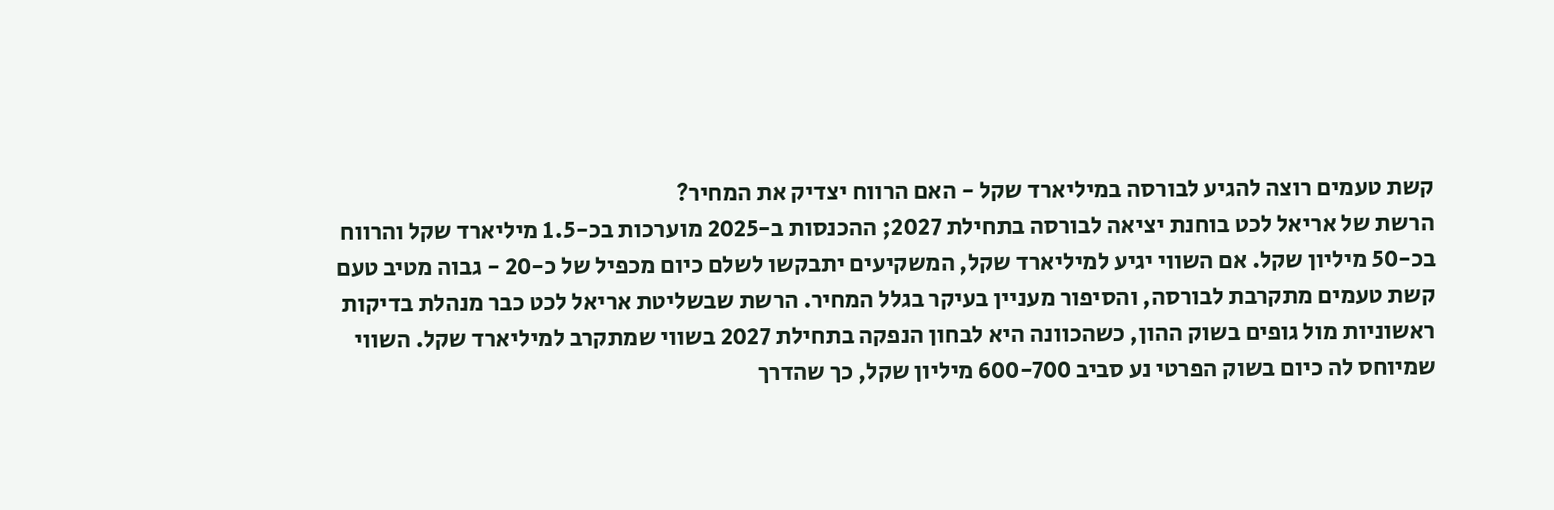קשת טעמים רוצה להגיע לבורסה במיליארד שקל - האם הרווח יצדיק את המחיר?
הרשת של אריאל לכט בוחנת יציאה לבורסה בתחילת 2027; ההכנסות ב-2025 מוערכות בכ-1.5 מיליארד שקל והרווח בכ-50 מיליון שקל. אם השווי יגיע למיליארד שקל, המשקיעים יתבקשו לשלם כיום מכפיל של כ-20 - גבוה מטיב טעם
קשת טעמים מתקרבת לבורסה, והסיפור מעניין בעיקר בגלל המחיר. הרשת שבשליטת אריאל לכט כבר מנהלת בדיקות ראשוניות מול גופים בשוק ההון, כשהכוונה היא לבחון הנפקה בתחילת 2027 בשווי שמתקרב למיליארד שקל. השווי שמיוחס לה כיום בשוק הפרטי נע סביב 600-700 מיליון שקל, כך שהדרך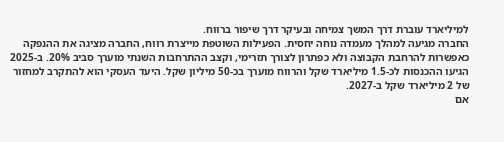למיליארד עוברת דרך המשך צמיחה ובעיקר דרך שיפור ברווח.
החברה מגיעה למהלך מעמדה נוחה יחסית. הפעילות השוטפת מייצרת רווח, החברה מציגה את ההנפקה כאפשרות להרחבת הקבוצה ולא כפתרון לצורך תזרימי, וקצב ההתרחבות השנתי מוערך סביב 20%. ב-2025 הגיעו ההכנסות לכ-1.5 מיליארד שקל והרווח מוערך בכ-50 מיליון שקל. היעד העסקי הוא להתקרב למחזור של 2 מיליארד שקל ב-2027.
אם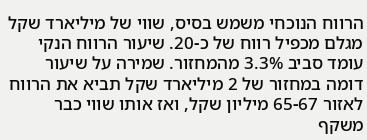הרווח הנוכחי משמש בסיס, שווי של מיליארד שקל מגלם מכפיל רווח של כ-20. שיעור הרווח הנקי עומד סביב 3.3% מהמחזור. שמירה על שיעור דומה במחזור של 2 מיליארד שקל תביא את הרווח לאזור 65-67 מיליון שקל, ואז אותו שווי כבר משקף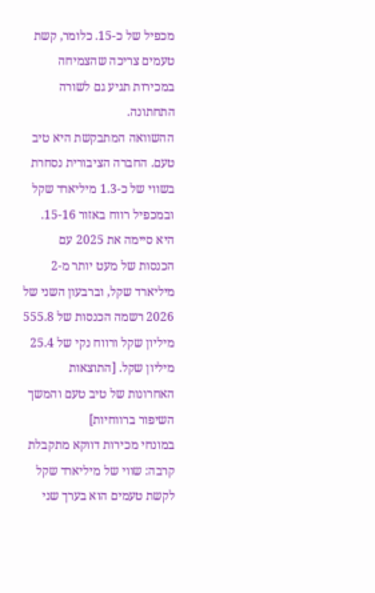מכפיל של כ-15. כלומר, קשת טעמים צריכה שהצמיחה במכירות תגיע גם לשורה התחתונה.
ההשוואה המתבקשת היא טיב טעם. החברה הציבורית נסחרת בשווי של כ-1.3 מיליארד שקל ובמכפיל רווח באזור 15-16. היא סיימה את 2025 עם הכנסות של מעט יותר מ-2 מיליארד שקל, וברבעון השני של 2026 רשמה הכנסות של 555.8 מיליון שקל ורווח נקי של 25.4 מיליון שקל. [התוצאות האחרונות של טיב טעם והמשך השיפור ברווחיות]
במונחי מכירות דווקא מתקבלת קרבה: שווי של מיליארד שקל לקשת טעמים הוא בערך שני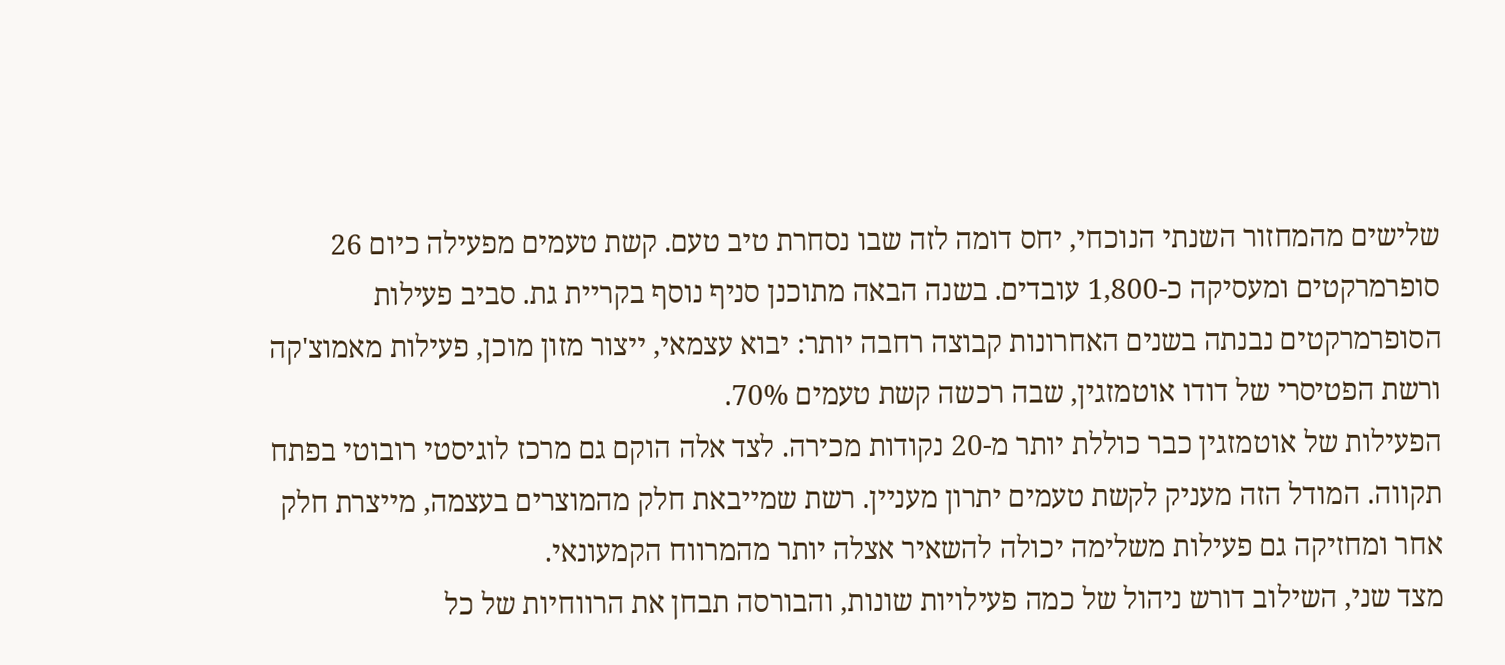שלישים מהמחזור השנתי הנוכחי, יחס דומה לזה שבו נסחרת טיב טעם. קשת טעמים מפעילה כיום 26 סופרמרקטים ומעסיקה כ-1,800 עובדים. בשנה הבאה מתוכנן סניף נוסף בקריית גת. סביב פעילות הסופרמרקטים נבנתה בשנים האחרונות קבוצה רחבה יותר: יבוא עצמאי, ייצור מזון מוכן, פעילות מאמוצ'קה ורשת הפטיסרי של דודו אוטמזגין, שבה רכשה קשת טעמים 70%.
הפעילות של אוטמזגין כבר כוללת יותר מ-20 נקודות מכירה. לצד אלה הוקם גם מרכז לוגיסטי רובוטי בפתח תקווה. המודל הזה מעניק לקשת טעמים יתרון מעניין. רשת שמייבאת חלק מהמוצרים בעצמה, מייצרת חלק אחר ומחזיקה גם פעילות משלימה יכולה להשאיר אצלה יותר מהמרווח הקמעונאי.
מצד שני, השילוב דורש ניהול של כמה פעילויות שונות, והבורסה תבחן את הרווחיות של כל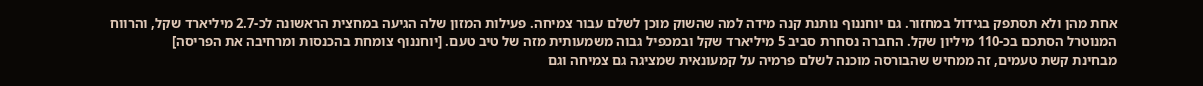אחת מהן ולא תסתפק בגידול במחזור. גם יוחננוף נותנת קנה מידה למה שהשוק מוכן לשלם עבור צמיחה. פעילות המזון שלה הגיעה במחצית הראשונה לכ-2.7 מיליארד שקל, והרווח המנוטרל הסתכם בכ-110 מיליון שקל. החברה נסחרת סביב 5 מיליארד שקל ובמכפיל גבוה משמעותית מזה של טיב טעם. [יוחננוף צומחת בהכנסות ומרחיבה את הפריסה]
מבחינת קשת טעמים, זה ממחיש שהבורסה מוכנה לשלם פרמיה על קמעונאית שמציגה גם צמיחה וגם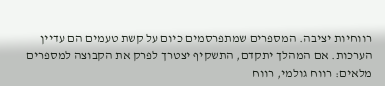רווחיות יציבה. המספרים שמתפרסמים כיום על קשת טעמים הם עדיין הערכות. אם המהלך יתקדם, התשקיף יצטרך לפרק את הקבוצה למספרים מלאים: רווח גולמי, רווח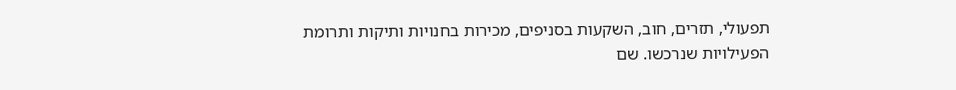תפעולי, תזרים, חוב, השקעות בסניפים, מכירות בחנויות ותיקות ותרומת הפעילויות שנרכשו. שם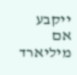ייקבע אם מיליארד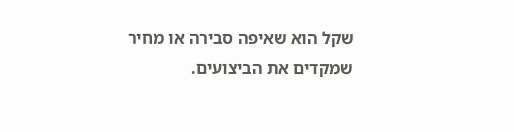שקל הוא שאיפה סבירה או מחיר שמקדים את הביצועים.